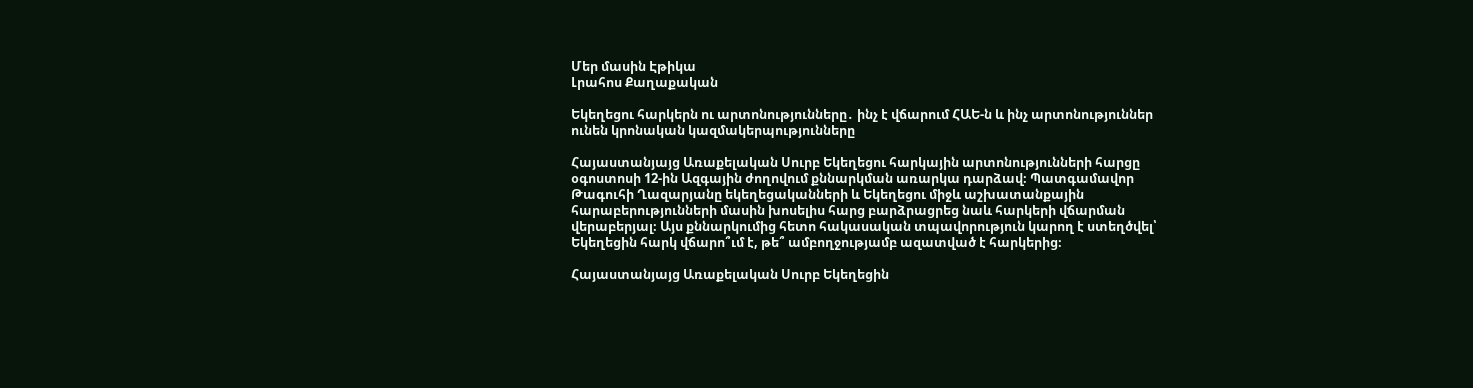Մեր մասին Էթիկա
Լրահոս Քաղաքական

Եկեղեցու հարկերն ու արտոնությունները․ ինչ է վճարում ՀԱԵ-ն և ինչ արտոնություններ ունեն կրոնական կազմակերպությունները

Հայաստանյայց Առաքելական Սուրբ Եկեղեցու հարկային արտոնությունների հարցը օգոստոսի 12-ին Ազգային ժողովում քննարկման առարկա դարձավ։ Պատգամավոր Թագուհի Ղազարյանը եկեղեցականների և Եկեղեցու միջև աշխատանքային հարաբերությունների մասին խոսելիս հարց բարձրացրեց նաև հարկերի վճարման վերաբերյալ։ Այս քննարկումից հետո հակասական տպավորություն կարող է ստեղծվել՝ Եկեղեցին հարկ վճարո՞ւմ է, թե՞ ամբողջությամբ ազատված է հարկերից։

Հայաստանյայց Առաքելական Սուրբ Եկեղեցին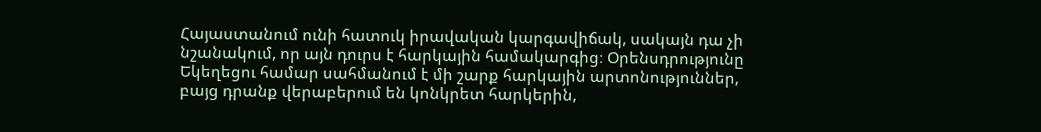Հայաստանում ունի հատուկ իրավական կարգավիճակ, սակայն դա չի նշանակում, որ այն դուրս է հարկային համակարգից։ Օրենսդրությունը Եկեղեցու համար սահմանում է մի շարք հարկային արտոնություններ, բայց դրանք վերաբերում են կոնկրետ հարկերին,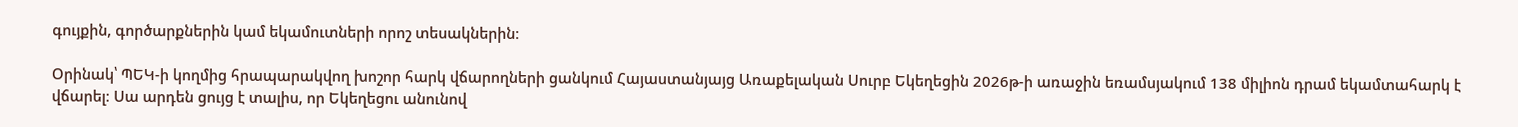գույքին, գործարքներին կամ եկամուտների որոշ տեսակներին։

Օրինակ՝ ՊԵԿ-ի կողմից հրապարակվող խոշոր հարկ վճարողների ցանկում Հայաստանյայց Առաքելական Սուրբ Եկեղեցին 2026թ-ի առաջին եռամսյակում 138 միլիոն դրամ եկամտահարկ է վճարել։ Սա արդեն ցույց է տալիս, որ Եկեղեցու անունով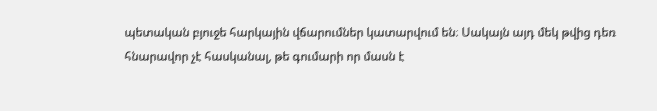պետական բյուջե հարկային վճարումներ կատարվում են։ Սակայն այդ մեկ թվից դեռ հնարավոր չէ հասկանալ, թե գումարի որ մասն է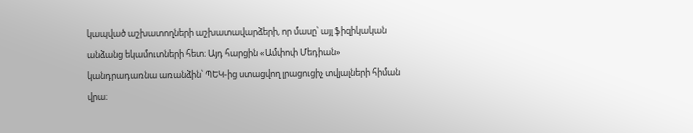կապված աշխատողների աշխատավարձերի, որ մասը՝ այլ ֆիզիկական անձանց եկամուտների հետ։ Այդ հարցին «Ամփոփ Մեդիան» կանդրադառնա առանձին՝ ՊԵԿ-ից ստացվող լրացուցիչ տվյալների հիման վրա։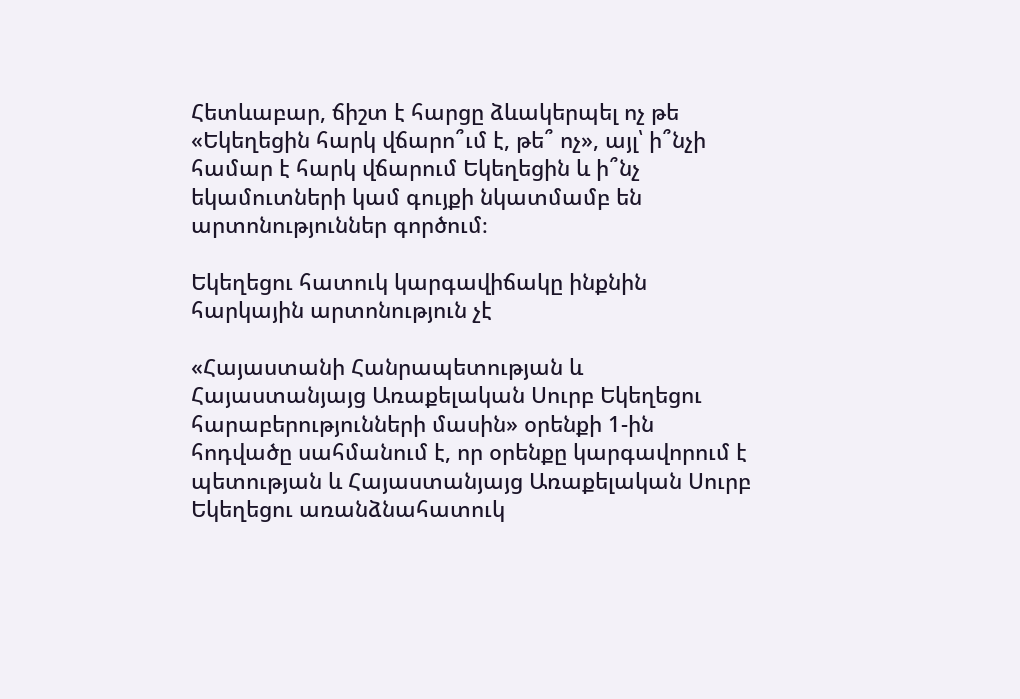Հետևաբար, ճիշտ է հարցը ձևակերպել ոչ թե «Եկեղեցին հարկ վճարո՞ւմ է, թե՞ ոչ», այլ՝ ի՞նչի համար է հարկ վճարում Եկեղեցին և ի՞նչ եկամուտների կամ գույքի նկատմամբ են արտոնություններ գործում։

Եկեղեցու հատուկ կարգավիճակը ինքնին հարկային արտոնություն չէ

«Հայաստանի Հանրապետության և Հայաստանյայց Առաքելական Սուրբ Եկեղեցու հարաբերությունների մասին» օրենքի 1-ին հոդվածը սահմանում է, որ օրենքը կարգավորում է պետության և Հայաստանյայց Առաքելական Սուրբ Եկեղեցու առանձնահատուկ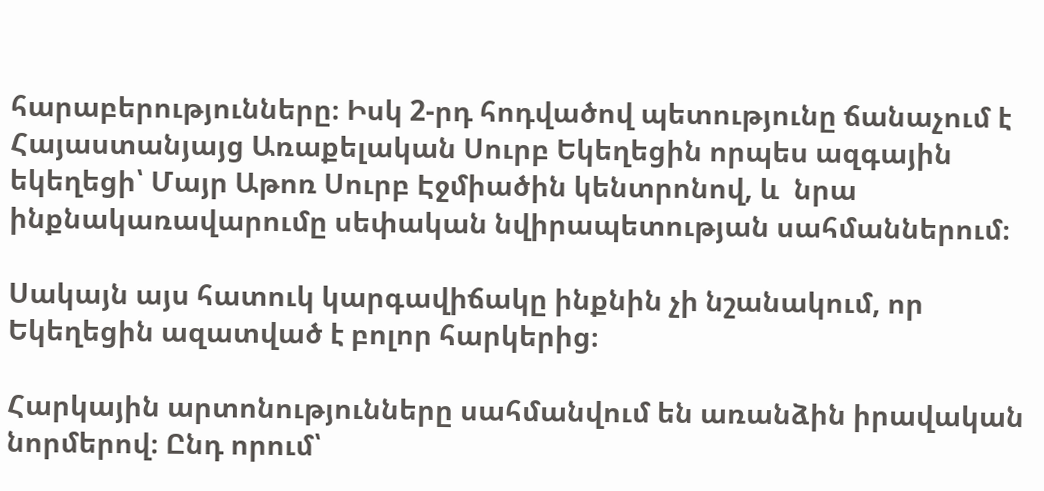հարաբերությունները։ Իսկ 2-րդ հոդվածով պետությունը ճանաչում է Հայաստանյայց Առաքելական Սուրբ Եկեղեցին որպես ազգային եկեղեցի՝ Մայր Աթոռ Սուրբ Էջմիածին կենտրոնով, և  նրա ինքնակառավարումը սեփական նվիրապետության սահմաններում։

Սակայն այս հատուկ կարգավիճակը ինքնին չի նշանակում, որ Եկեղեցին ազատված է բոլոր հարկերից։

Հարկային արտոնությունները սահմանվում են առանձին իրավական նորմերով։ Ընդ որում՝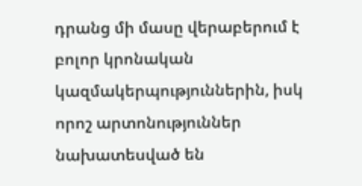դրանց մի մասը վերաբերում է բոլոր կրոնական կազմակերպություններին, իսկ որոշ արտոնություններ նախատեսված են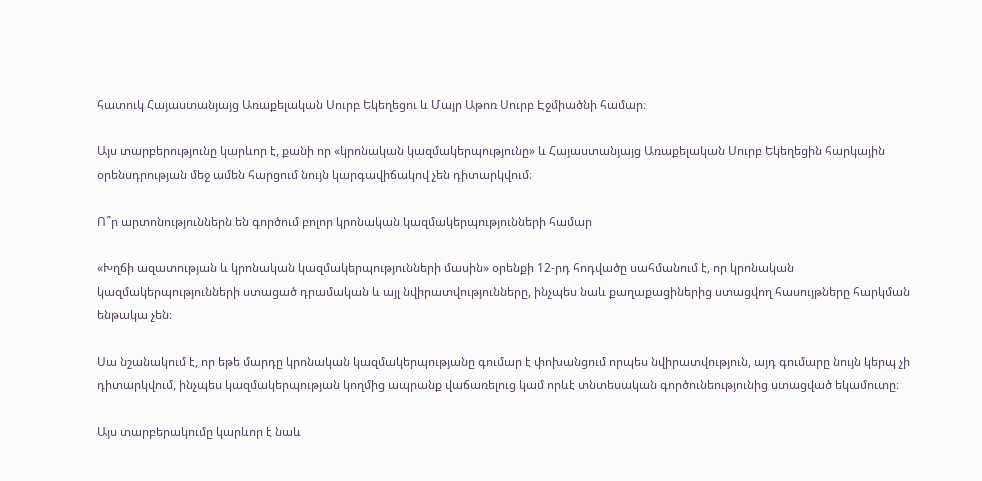հատուկ Հայաստանյայց Առաքելական Սուրբ Եկեղեցու և Մայր Աթոռ Սուրբ Էջմիածնի համար։

Այս տարբերությունը կարևոր է, քանի որ «կրոնական կազմակերպությունը» և Հայաստանյայց Առաքելական Սուրբ Եկեղեցին հարկային օրենսդրության մեջ ամեն հարցում նույն կարգավիճակով չեն դիտարկվում։

Ո՞ր արտոնություններն են գործում բոլոր կրոնական կազմակերպությունների համար

«Խղճի ազատության և կրոնական կազմակերպությունների մասին» օրենքի 12-րդ հոդվածը սահմանում է, որ կրոնական կազմակերպությունների ստացած դրամական և այլ նվիրատվությունները, ինչպես նաև քաղաքացիներից ստացվող հասույթները հարկման ենթակա չեն։

Սա նշանակում է, որ եթե մարդը կրոնական կազմակերպությանը գումար է փոխանցում որպես նվիրատվություն, այդ գումարը նույն կերպ չի դիտարկվում, ինչպես կազմակերպության կողմից ապրանք վաճառելուց կամ որևէ տնտեսական գործունեությունից ստացված եկամուտը։

Այս տարբերակումը կարևոր է նաև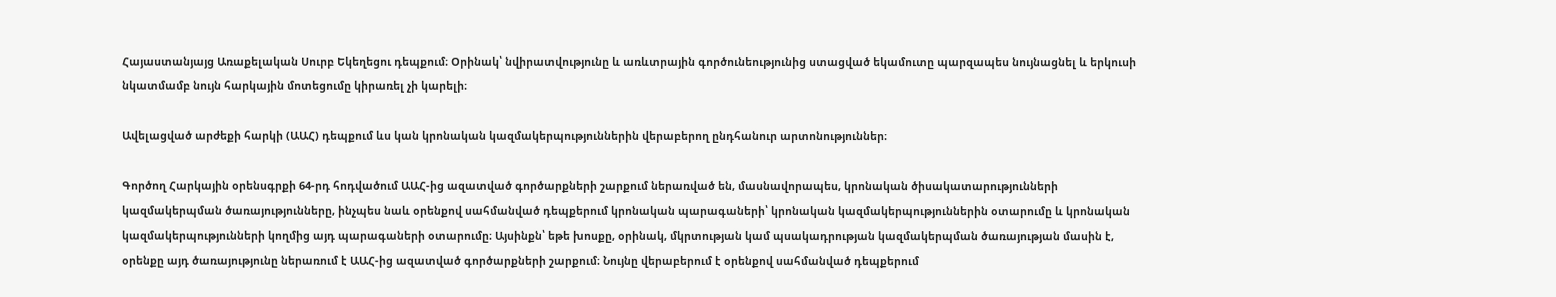Հայաստանյայց Առաքելական Սուրբ Եկեղեցու դեպքում։ Օրինակ՝ նվիրատվությունը և առևտրային գործունեությունից ստացված եկամուտը պարզապես նույնացնել և երկուսի նկատմամբ նույն հարկային մոտեցումը կիրառել չի կարելի։

Ավելացված արժեքի հարկի (ԱԱՀ) դեպքում ևս կան կրոնական կազմակերպություններին վերաբերող ընդհանուր արտոնություններ։

Գործող Հարկային օրենսգրքի 64-րդ հոդվածում ԱԱՀ-ից ազատված գործարքների շարքում ներառված են, մասնավորապես, կրոնական ծիսակատարությունների կազմակերպման ծառայությունները, ինչպես նաև օրենքով սահմանված դեպքերում կրոնական պարագաների՝ կրոնական կազմակերպություններին օտարումը և կրոնական կազմակերպությունների կողմից այդ պարագաների օտարումը։ Այսինքն՝ եթե խոսքը, օրինակ, մկրտության կամ պսակադրության կազմակերպման ծառայության մասին է, օրենքը այդ ծառայությունը ներառում է ԱԱՀ-ից ազատված գործարքների շարքում։ Նույնը վերաբերում է օրենքով սահմանված դեպքերում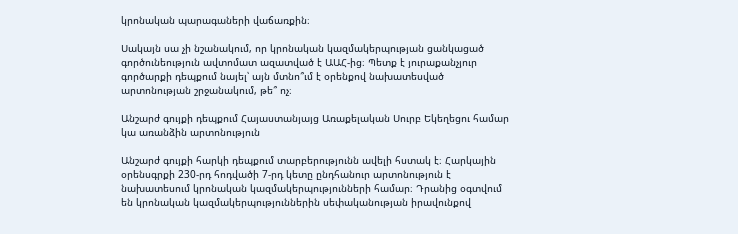կրոնական պարագաների վաճառքին։

Սակայն սա չի նշանակում, որ կրոնական կազմակերպության ցանկացած գործունեություն ավտոմատ ազատված է ԱԱՀ-ից։ Պետք է յուրաքանչյուր գործարքի դեպքում նայել՝ այն մտնո՞ւմ է օրենքով նախատեսված արտոնության շրջանակում, թե՞ ոչ։

Անշարժ գույքի դեպքում Հայաստանյայց Առաքելական Սուրբ Եկեղեցու համար կա առանձին արտոնություն

Անշարժ գույքի հարկի դեպքում տարբերությունն ավելի հստակ է։ Հարկային օրենսգրքի 230-րդ հոդվածի 7-րդ կետը ընդհանուր արտոնություն է նախատեսում կրոնական կազմակերպությունների համար։ Դրանից օգտվում են կրոնական կազմակերպություններին սեփականության իրավունքով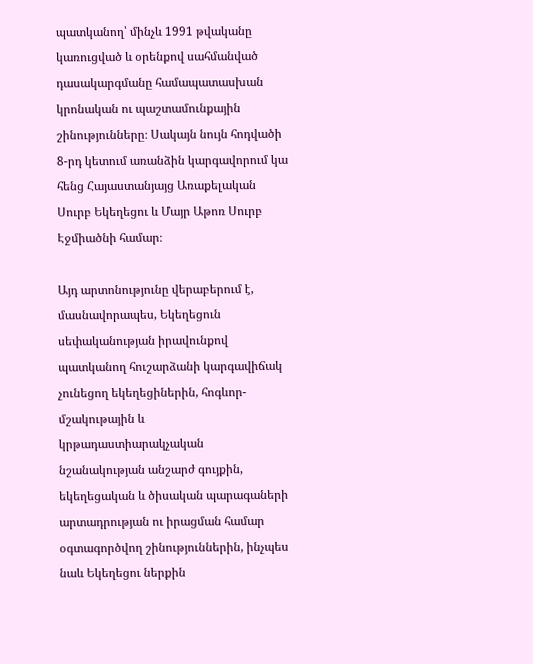պատկանող՝ մինչև 1991 թվականը կառուցված և օրենքով սահմանված դասակարգմանը համապատասխան կրոնական ու պաշտամունքային շինությունները։ Սակայն նույն հոդվածի 8-րդ կետում առանձին կարգավորում կա հենց Հայաստանյայց Առաքելական Սուրբ Եկեղեցու և Մայր Աթոռ Սուրբ Էջմիածնի համար։

Այդ արտոնությունը վերաբերում է, մասնավորապես, Եկեղեցուն սեփականության իրավունքով պատկանող հուշարձանի կարգավիճակ չունեցող եկեղեցիներին, հոգևոր-մշակութային և կրթադաստիարակչական նշանակության անշարժ գույքին, եկեղեցական և ծիսական պարագաների արտադրության ու իրացման համար օգտագործվող շինություններին, ինչպես նաև Եկեղեցու ներքին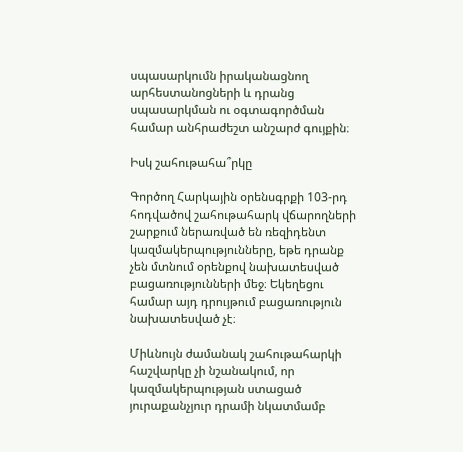սպասարկումն իրականացնող արհեստանոցների և դրանց սպասարկման ու օգտագործման համար անհրաժեշտ անշարժ գույքին։

Իսկ շահութահա՞րկը

Գործող Հարկային օրենսգրքի 103-րդ հոդվածով շահութահարկ վճարողների շարքում ներառված են ռեզիդենտ կազմակերպությունները, եթե դրանք չեն մտնում օրենքով նախատեսված բացառությունների մեջ։ Եկեղեցու համար այդ դրույթում բացառություն նախատեսված չէ։

Միևնույն ժամանակ շահութահարկի հաշվարկը չի նշանակում, որ կազմակերպության ստացած յուրաքանչյուր դրամի նկատմամբ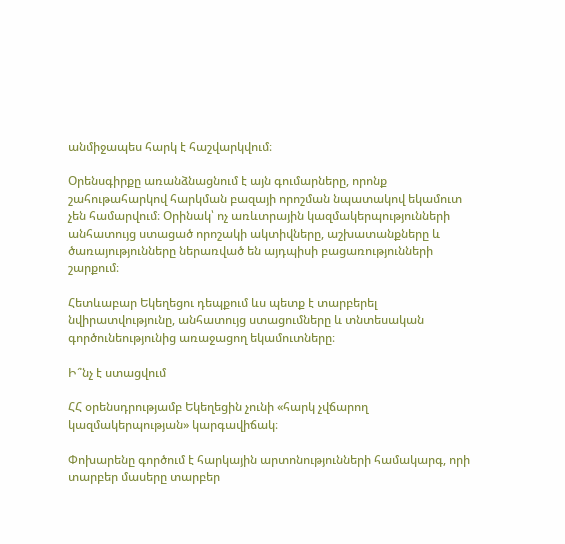անմիջապես հարկ է հաշվարկվում։

Օրենսգիրքը առանձնացնում է այն գումարները, որոնք շահութահարկով հարկման բազայի որոշման նպատակով եկամուտ չեն համարվում։ Օրինակ՝ ոչ առևտրային կազմակերպությունների անհատույց ստացած որոշակի ակտիվները, աշխատանքները և ծառայությունները ներառված են այդպիսի բացառությունների շարքում։

Հետևաբար Եկեղեցու դեպքում ևս պետք է տարբերել նվիրատվությունը, անհատույց ստացումները և տնտեսական գործունեությունից առաջացող եկամուտները։

Ի՞նչ է ստացվում

ՀՀ օրենսդրությամբ Եկեղեցին չունի «հարկ չվճարող կազմակերպության» կարգավիճակ։

Փոխարենը գործում է հարկային արտոնությունների համակարգ, որի տարբեր մասերը տարբեր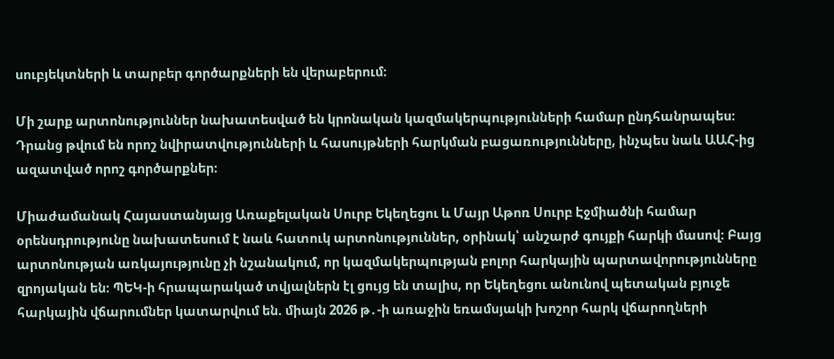սուբյեկտների և տարբեր գործարքների են վերաբերում։

Մի շարք արտոնություններ նախատեսված են կրոնական կազմակերպությունների համար ընդհանրապես։ Դրանց թվում են որոշ նվիրատվությունների և հասույթների հարկման բացառությունները, ինչպես նաև ԱԱՀ-ից ազատված որոշ գործարքներ։

Միաժամանակ Հայաստանյայց Առաքելական Սուրբ Եկեղեցու և Մայր Աթոռ Սուրբ Էջմիածնի համար օրենսդրությունը նախատեսում է նաև հատուկ արտոնություններ, օրինակ՝ անշարժ գույքի հարկի մասով։ Բայց արտոնության առկայությունը չի նշանակում, որ կազմակերպության բոլոր հարկային պարտավորությունները զրոյական են։ ՊԵԿ-ի հրապարակած տվյալներն էլ ցույց են տալիս, որ Եկեղեցու անունով պետական բյուջե հարկային վճարումներ կատարվում են. միայն 2026 թ․-ի առաջին եռամսյակի խոշոր հարկ վճարողների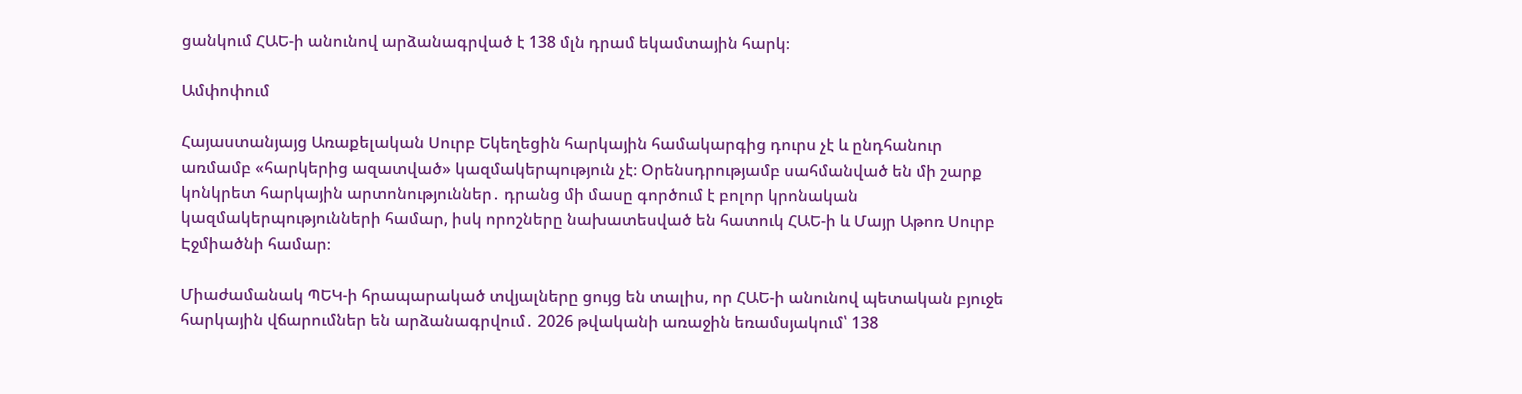ցանկում ՀԱԵ-ի անունով արձանագրված է 138 մլն դրամ եկամտային հարկ։

Ամփոփում

Հայաստանյայց Առաքելական Սուրբ Եկեղեցին հարկային համակարգից դուրս չէ և ընդհանուր առմամբ «հարկերից ազատված» կազմակերպություն չէ։ Օրենսդրությամբ սահմանված են մի շարք կոնկրետ հարկային արտոնություններ․ դրանց մի մասը գործում է բոլոր կրոնական կազմակերպությունների համար, իսկ որոշները նախատեսված են հատուկ ՀԱԵ-ի և Մայր Աթոռ Սուրբ Էջմիածնի համար։

Միաժամանակ ՊԵԿ-ի հրապարակած տվյալները ցույց են տալիս, որ ՀԱԵ-ի անունով պետական բյուջե հարկային վճարումներ են արձանագրվում․ 2026 թվականի առաջին եռամսյակում՝ 138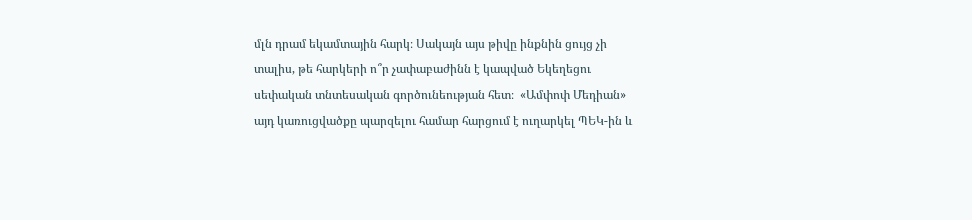մլն դրամ եկամտային հարկ։ Սակայն այս թիվը ինքնին ցույց չի տալիս, թե հարկերի ո՞ր չափաբաժինն է կապված Եկեղեցու սեփական տնտեսական գործունեության հետ։  «Ամփոփ Մեդիան» այդ կառուցվածքը պարզելու համար հարցում է ուղարկել ՊԵԿ-ին և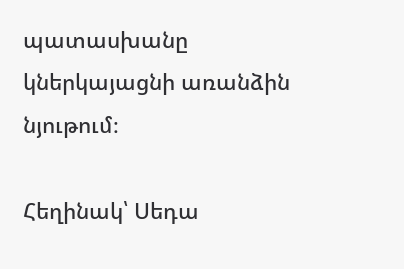պատասխանը կներկայացնի առանձին նյութում։

Հեղինակ՝ Սեդա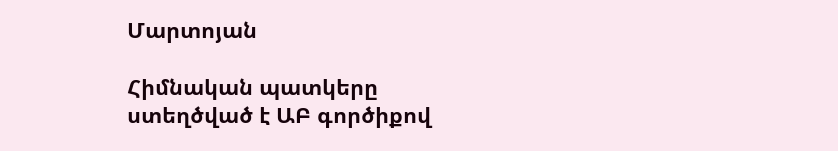Մարտոյան

Հիմնական պատկերը ստեղծված է ԱԲ գործիքով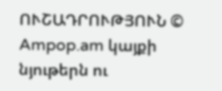ՈՒՇԱԴՐՈՒԹՅՈՒՆ © Ampop.am կայքի նյութերն ու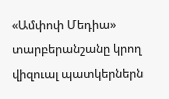«Ամփոփ Մեդիա» տարբերանշանը կրող վիզուալ պատկերներն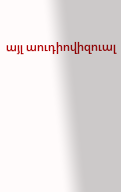այլ աուդիովիզուալ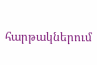հարթակներում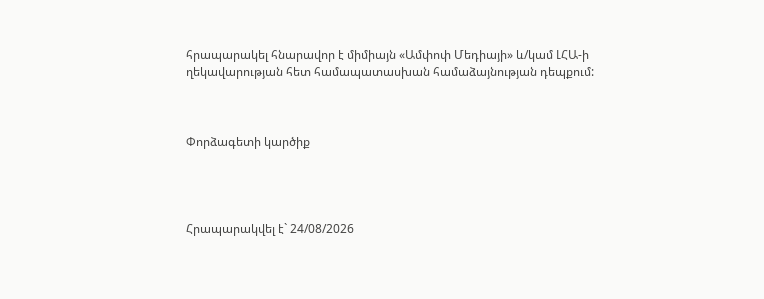հրապարակել հնարավոր է միմիայն «Ամփոփ Մեդիայի» և/կամ ԼՀԱ-ի ղեկավարության հետ համապատասխան համաձայնության դեպքում:



Փորձագետի կարծիք




Հրապարակվել է` 24/08/2026